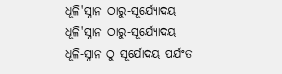ଧୂଳି'ସ୍ନାନ ଠାରୁ-ସୂର୍ଯ୍ୟୋଦୟ
ଧୂଳି'ସ୍ନାନ ଠାରୁ-ସୂର୍ଯ୍ୟୋଦୟ
ଧୂଳି-ସ୍ନାନ ଠୁ ସୂର୍ଯୋଦୟ ପର୍ଯଂତ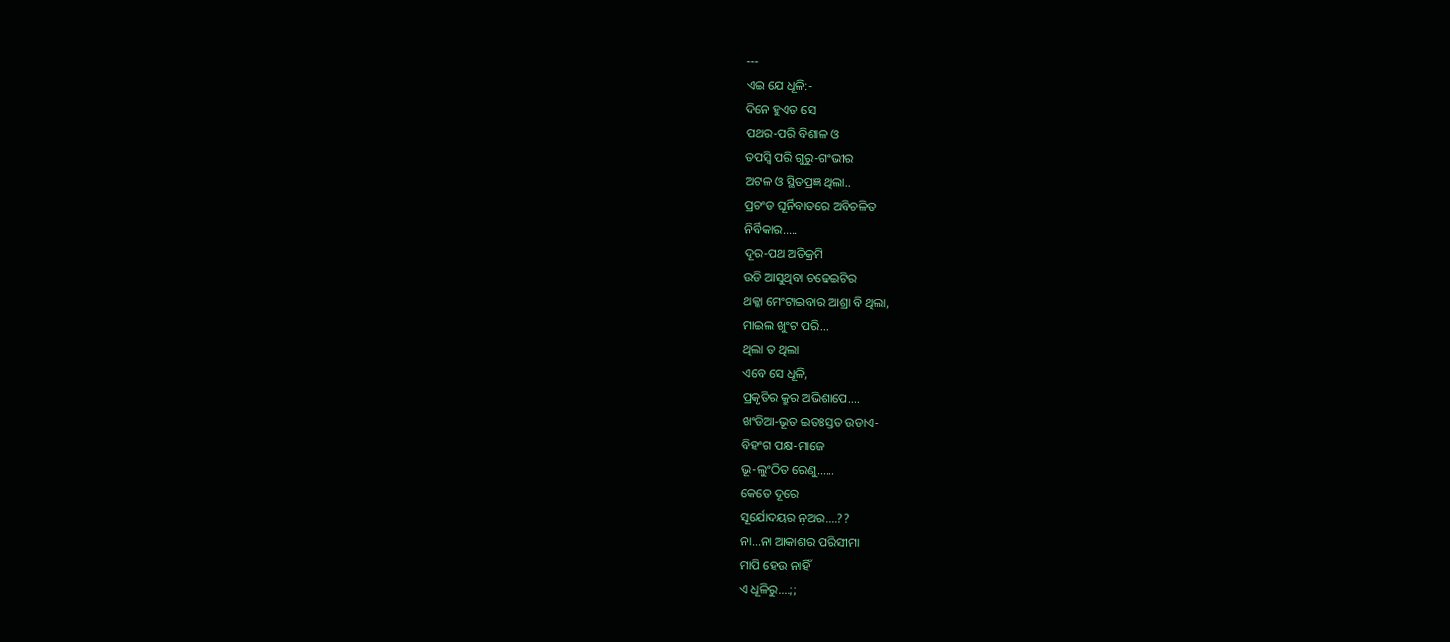---
ଏଇ ଯେ ଧୂଳି:-
ଦିନେ ହୁଏତ ସେ
ପଥର-ପରି ବିଶାଳ ଓ
ତପସ୍ୱି ପରି ଗୁରୁ-ଗଂଭୀର
ଅଟଳ ଓ ସ୍ଥିତପ୍ରଜ୍ଞ ଥିଲା..
ପ୍ରଚଂଡ ଘୂର୍ନିବାତରେ ଅବିଚଳିତ
ନିର୍ବିକାର.....
ଦୂର-ପଥ ଅତିକ୍ରମି
ଉଡି ଆସୁଥିବା ଚଢେଇଟିର
ଥକ୍କା ମେଂଟାଇବାର ଆଶ୍ରା ବି ଥିଲା,
ମାଇଲ ଖୁଂଟ ପରି...
ଥିଲା ତ ଥିଲା
ଏବେ ସେ ଧୂଳି,
ପ୍ରକୃତିର କ୍ରୁର ଅଭିଶାପେ....
ଖଂଡିଆ-ଭୂତ ଇତଃସ୍ତତ ଉଡାଏ-
ବିହଂଗ ପକ୍ଷ-ମାଜେ
ଭୂ-ଲୁଂଠିତ ରେଣୁ......
କେତେ ଦୂରେ
ସୂର୍ଯୋଦୟର ନ଼ଅର....??
ନା...ନା ଆକାଶର ପରିସୀମା
ମାପି ହେଉ ନାହିଁ
ଏ ଧୂଳିରୁ....;;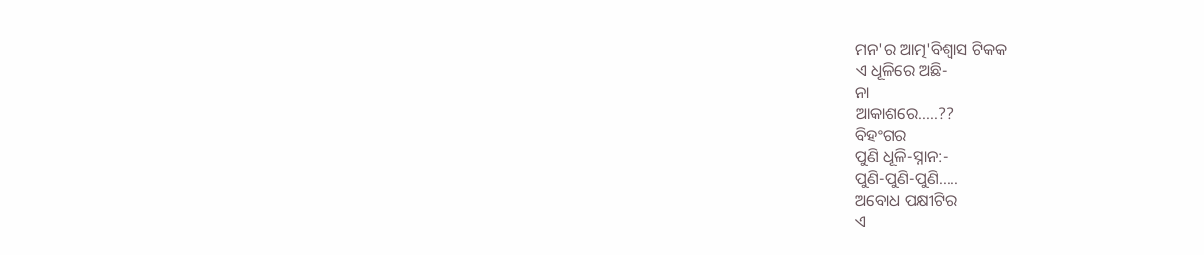ମନ'ର ଆତ୍ମ'ବିଶ୍ୱାସ ଟିକକ
ଏ ଧୂଳିରେ ଅଛି-
ନା
ଆକାଶରେ.....??
ବିହଂଗର
ପୁଣି ଧୂଳି-ସ୍ନାନ:-
ପୁଣି-ପୁଣି-ପୁଣି.....
ଅବୋଧ ପକ୍ଷୀଟିର
ଏ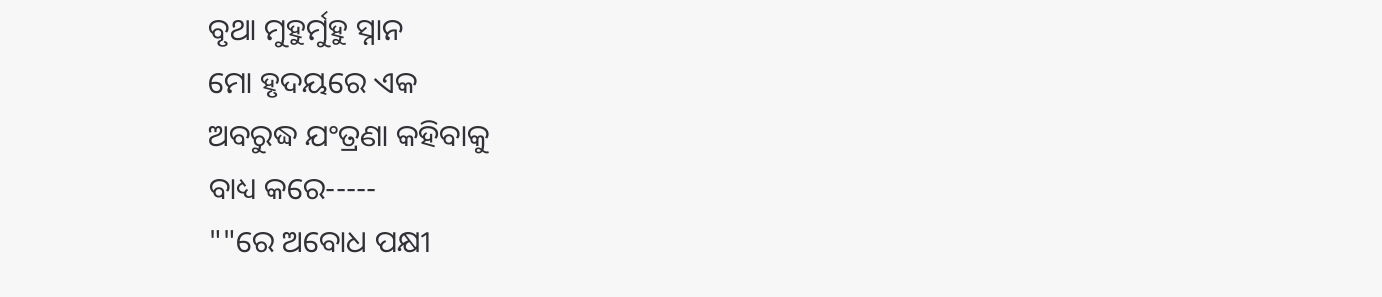ବୃଥା ମୁହୁର୍ମୁହୁ ସ୍ନାନ
ମୋ ହୃଦୟରେ ଏକ
ଅବରୁଦ୍ଧ ଯଂତ୍ରଣା କହିବାକୁ
ବାଧ୍ୟ କରେ-----
""ରେ ଅବୋଧ ପକ୍ଷୀ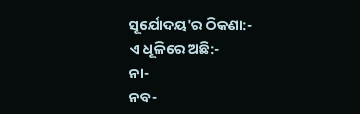ସୂର୍ଯୋଦୟ'ର ଠିକଣା:-
ଏ ଧୂଳିରେ ଅଛି:-
ନା-
ନବ-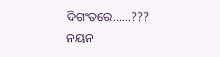ଦିଗଂତରେ......???
ନୟନ